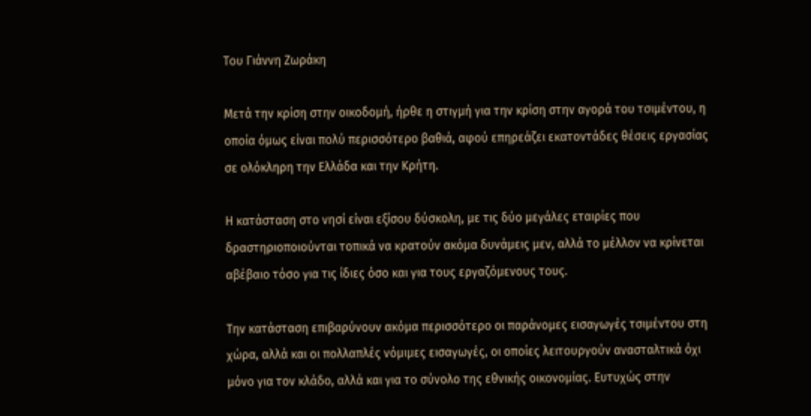Του Γιάννη Ζωράκη

Μετά την κρίση στην οικοδομή, ήρθε η στιγμή για την κρίση στην αγορά του τσιμέντου, η οποία όμως είναι πολύ περισσότερο βαθιά, αφού επηρεάζει εκατοντάδες θέσεις εργασίας σε ολόκληρη την Ελλάδα και την Κρήτη.

Η κατάσταση στο νησί είναι εξίσου δύσκολη, με τις δύο μεγάλες εταιρίες που δραστηριοποιούνται τοπικά να κρατούν ακόμα δυνάμεις μεν, αλλά το μέλλον να κρίνεται αβέβαιο τόσο για τις ίδιες όσο και για τους εργαζόμενους τους.

Την κατάσταση επιβαρύνουν ακόμα περισσότερο οι παράνομες εισαγωγές τσιμέντου στη χώρα, αλλά και οι πολλαπλές νόμιμες εισαγωγές, οι οποίες λειτουργούν ανασταλτικά όχι μόνο για τον κλάδο, αλλά και για το σύνολο της εθνικής οικονομίας. Ευτυχώς στην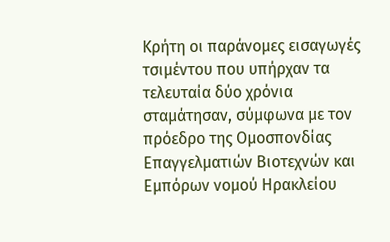Κρήτη οι παράνομες εισαγωγές τσιμέντου που υπήρχαν τα τελευταία δύο χρόνια σταμάτησαν, σύμφωνα με τον πρόεδρο της Ομοσπονδίας Επαγγελματιών Βιοτεχνών και Εμπόρων νομού Ηρακλείου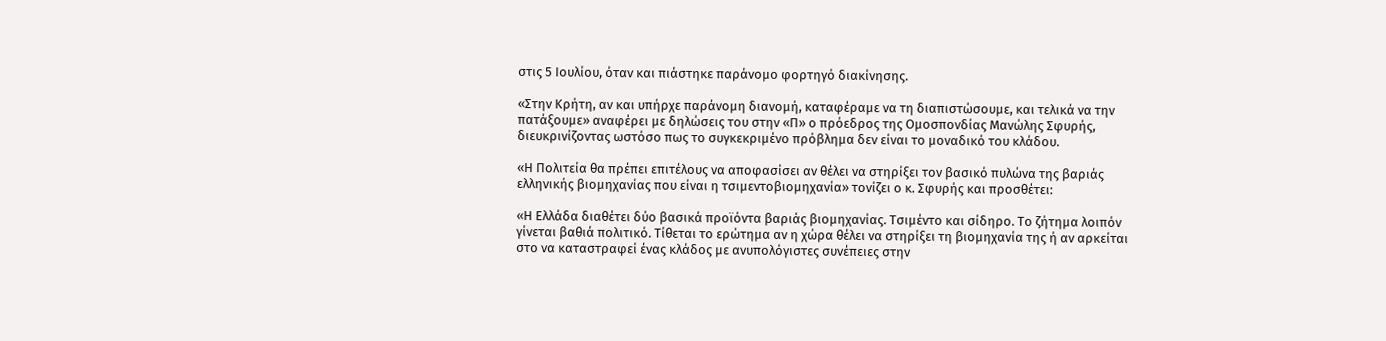στις 5 Ιουλίου, όταν και πιάστηκε παράνομο φορτηγό διακίνησης.

«Στην Κρήτη, αν και υπήρχε παράνομη διανομή, καταφέραμε να τη διαπιστώσουμε, και τελικά να την πατάξουμε» αναφέρει με δηλώσεις του στην «Π» ο πρόεδρος της Ομοσπονδίας Μανώλης Σφυρής, διευκρινίζοντας ωστόσο πως το συγκεκριμένο πρόβλημα δεν είναι το μοναδικό του κλάδου.

«Η Πολιτεία θα πρέπει επιτέλους να αποφασίσει αν θέλει να στηρίξει τον βασικό πυλώνα της βαριάς ελληνικής βιομηχανίας που είναι η τσιμεντοβιομηχανία» τονίζει ο κ. Σφυρής και προσθέτει:

«Η Ελλάδα διαθέτει δύο βασικά προϊόντα βαριάς βιομηχανίας. Τσιμέντο και σίδηρο. Το ζήτημα λοιπόν γίνεται βαθιά πολιτικό. Τίθεται το ερώτημα αν η χώρα θέλει να στηρίξει τη βιομηχανία της ή αν αρκείται στο να καταστραφεί ένας κλάδος με ανυπολόγιστες συνέπειες στην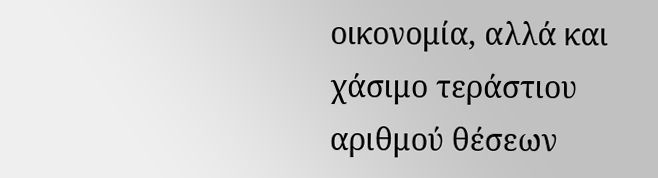οικονομία, αλλά και χάσιμο τεράστιου αριθμού θέσεων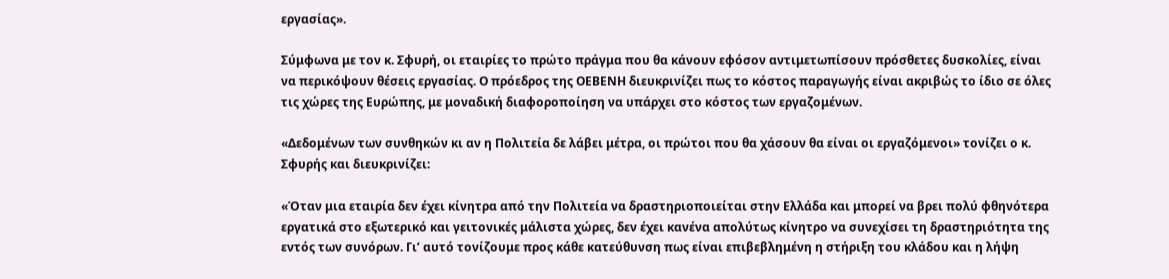εργασίας».

Σύμφωνα με τον κ. Σφυρή, οι εταιρίες το πρώτο πράγμα που θα κάνουν εφόσον αντιμετωπίσουν πρόσθετες δυσκολίες, είναι να περικόψουν θέσεις εργασίας. Ο πρόεδρος της ΟΕΒΕΝΗ διευκρινίζει πως το κόστος παραγωγής είναι ακριβώς το ίδιο σε όλες τις χώρες της Ευρώπης, με μοναδική διαφοροποίηση να υπάρχει στο κόστος των εργαζομένων.

«Δεδομένων των συνθηκών κι αν η Πολιτεία δε λάβει μέτρα, οι πρώτοι που θα χάσουν θα είναι οι εργαζόμενοι» τονίζει ο κ. Σφυρής και διευκρινίζει:

«Όταν μια εταιρία δεν έχει κίνητρα από την Πολιτεία να δραστηριοποιείται στην Ελλάδα και μπορεί να βρει πολύ φθηνότερα εργατικά στο εξωτερικό και γειτονικές μάλιστα χώρες, δεν έχει κανένα απολύτως κίνητρο να συνεχίσει τη δραστηριότητα της εντός των συνόρων. Γιʼ αυτό τονίζουμε προς κάθε κατεύθυνση πως είναι επιβεβλημένη η στήριξη του κλάδου και η λήψη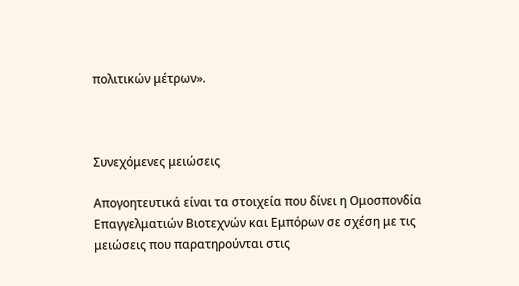πολιτικών μέτρων».



Συνεχόμενες μειώσεις

Απογοητευτικά είναι τα στοιχεία που δίνει η Ομοσπονδία Επαγγελματιών Βιοτεχνών και Εμπόρων σε σχέση με τις μειώσεις που παρατηρούνται στις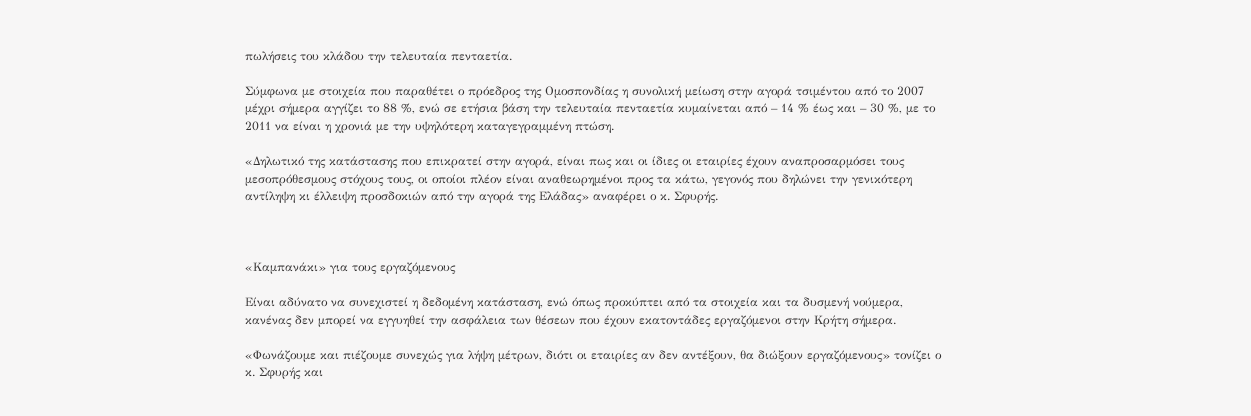πωλήσεις του κλάδου την τελευταία πενταετία.

Σύμφωνα με στοιχεία που παραθέτει ο πρόεδρος της Ομοσπονδίας η συνολική μείωση στην αγορά τσιμέντου από το 2007 μέχρι σήμερα αγγίζει το 88 %, ενώ σε ετήσια βάση την τελευταία πενταετία κυμαίνεται από – 14 % έως και – 30 %, με το 2011 να είναι η χρονιά με την υψηλότερη καταγεγραμμένη πτώση.

«Δηλωτικό της κατάστασης που επικρατεί στην αγορά, είναι πως και οι ίδιες οι εταιρίες έχουν αναπροσαρμόσει τους μεσοπρόθεσμους στόχους τους, οι οποίοι πλέον είναι αναθεωρημένοι προς τα κάτω, γεγονός που δηλώνει την γενικότερη αντίληψη κι έλλειψη προσδοκιών από την αγορά της Ελάδας» αναφέρει ο κ. Σφυρής.



«Καμπανάκι» για τους εργαζόμενους

Είναι αδύνατο να συνεχιστεί η δεδομένη κατάσταση, ενώ όπως προκύπτει από τα στοιχεία και τα δυσμενή νούμερα, κανένας δεν μπορεί να εγγυηθεί την ασφάλεια των θέσεων που έχουν εκατοντάδες εργαζόμενοι στην Κρήτη σήμερα.

«Φωνάζουμε και πιέζουμε συνεχώς για λήψη μέτρων, διότι οι εταιρίες αν δεν αντέξουν, θα διώξουν εργαζόμενους» τονίζει ο κ. Σφυρής και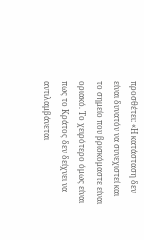προσθέτει: «Η κατάσταση δεν είναι δυνατόν να συνεχιστεί και το σημείο που βρισκόμαστε είναι οριακό. Το χειρότερο όμως είναι πως το Κράτος δεν δείχνει να αντιλαμβάνεται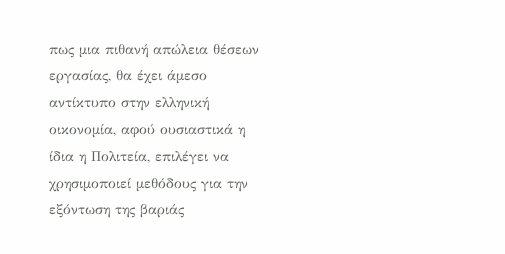πως μια πιθανή απώλεια θέσεων εργασίας, θα έχει άμεσο αντίκτυπο στην ελληνική οικονομία, αφού ουσιαστικά η ίδια η Πολιτεία, επιλέγει να χρησιμοποιεί μεθόδους για την εξόντωση της βαριάς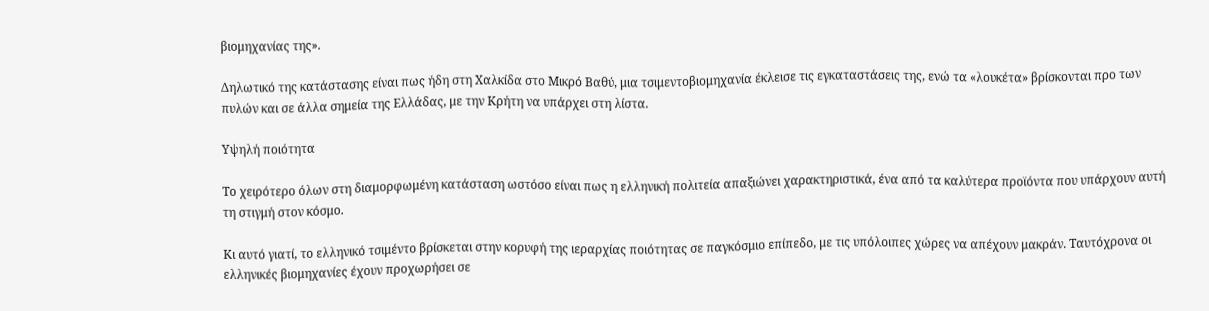βιομηχανίας της».

Δηλωτικό της κατάστασης είναι πως ήδη στη Χαλκίδα στο Μικρό Βαθύ, μια τσιμεντοβιομηχανία έκλεισε τις εγκαταστάσεις της, ενώ τα «λουκέτα» βρίσκονται προ των πυλών και σε άλλα σημεία της Ελλάδας, με την Κρήτη να υπάρχει στη λίστα.

Υψηλή ποιότητα

Το χειρότερο όλων στη διαμορφωμένη κατάσταση ωστόσο είναι πως η ελληνική πολιτεία απαξιώνει χαρακτηριστικά, ένα από τα καλύτερα προϊόντα που υπάρχουν αυτή τη στιγμή στον κόσμο.

Κι αυτό γιατί, το ελληνικό τσιμέντο βρίσκεται στην κορυφή της ιεραρχίας ποιότητας σε παγκόσμιο επίπεδο, με τις υπόλοιπες χώρες να απέχουν μακράν. Ταυτόχρονα οι ελληνικές βιομηχανίες έχουν προχωρήσει σε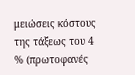μειώσεις κόστους της τάξεως του 4 % (πρωτοφανές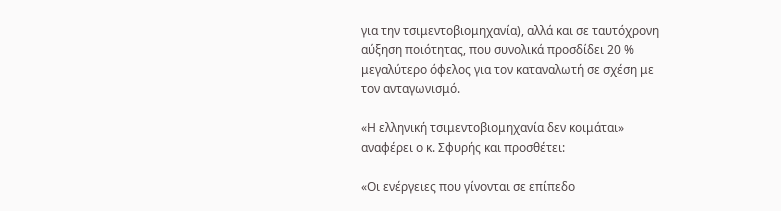για την τσιμεντοβιομηχανία), αλλά και σε ταυτόχρονη αύξηση ποιότητας, που συνολικά προσδίδει 20 % μεγαλύτερο όφελος για τον καταναλωτή σε σχέση με τον ανταγωνισμό.

«Η ελληνική τσιμεντοβιομηχανία δεν κοιμάται» αναφέρει ο κ. Σφυρής και προσθέτει:

«Οι ενέργειες που γίνονται σε επίπεδο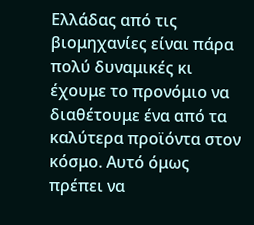Ελλάδας από τις βιομηχανίες είναι πάρα πολύ δυναμικές κι έχουμε το προνόμιο να διαθέτουμε ένα από τα καλύτερα προϊόντα στον κόσμο. Αυτό όμως πρέπει να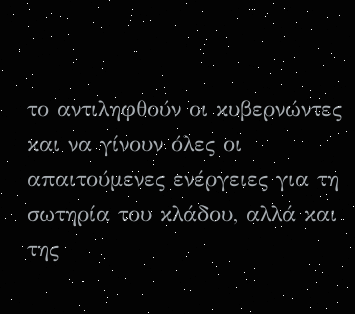το αντιληφθούν οι κυβερνώντες και να γίνουν όλες οι απαιτούμενες ενέργειες για τη σωτηρία του κλάδου, αλλά και της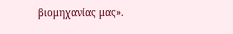βιομηχανίας μας».